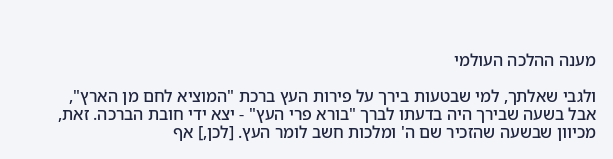מענה ההלכה העולמי

ולגבי שאלתך, למי שבטעות בירך על פירות העץ ברכת "המוציא לחם מן הארץ",
אבל בשעה שבירך היה בדעתו לברך "בורא פרי העץ" - יצא ידי חובת הברכה. זאת, מכיוון שבשעה שהזכיר שם ה' ומלכות חשב לומר העץ. [לכן,] אף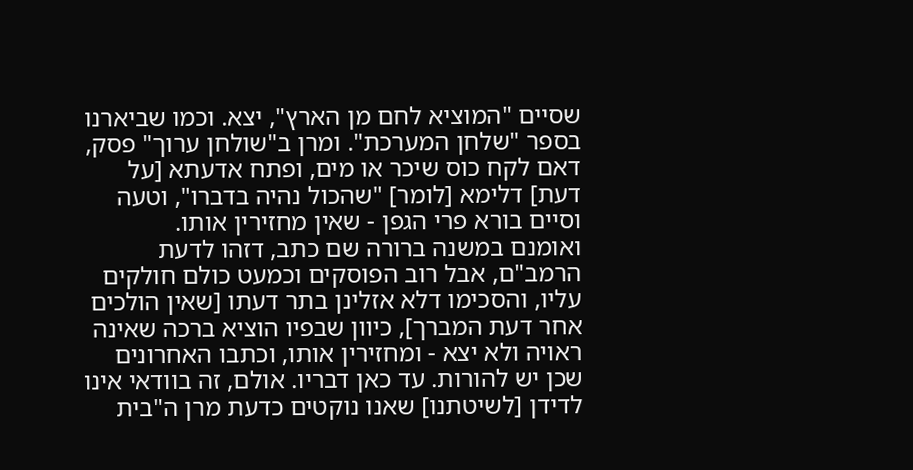שסיים "המוציא לחם מן הארץ", יצא. וכמו שביארנו בספר "שלחן המערכת". ומרן ב"שולחן ערוך" פסק, דאם לקח כוס שיכר או מים, ופתח אדעתא [על דעת] דלימא [לומר] "שהכול נהיה בדברו", וטעה וסיים בורא פרי הגפן - שאין מחזירין אותו.
ואומנם במשנה ברורה שם כתב, דזהו לדעת הרמב"ם, אבל רוב הפוסקים וכמעט כולם חולקים עליו, והסכימו דלא אזלינן בתר דעתו [שאין הולכים אחר דעת המברך], כיוון שבפיו הוציא ברכה שאינה ראויה ולא יצא - ומחזירין אותו, וכתבו האחרונים שכן יש להורות. עד כאן דבריו. אולם, זה בוודאי אינו לדידן [לשיטתנו] שאנו נוקטים כדעת מרן ה"בית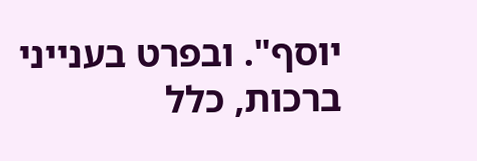יוסף". ובפרט בענייני ברכות, כלל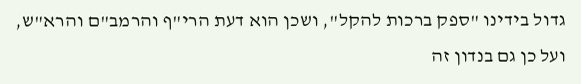גדול בידינו "ספק ברכות להקל", ושכן הוא דעת הרי"ף והרמב"ם והרא"ש, ועל כן גם בנדון זה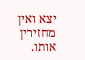יצא ואין מחזירין אותו.